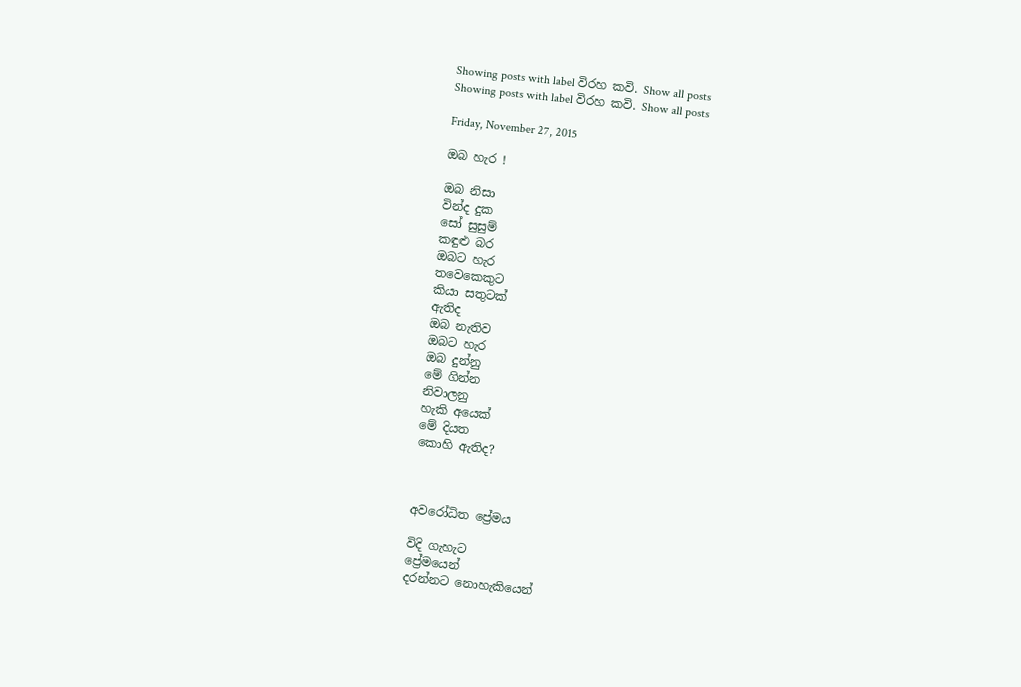Showing posts with label විරහ කවි. Show all posts
Showing posts with label විරහ කවි. Show all posts

Friday, November 27, 2015

ඔබ හැර !

ඔබ නිසා
වින්ද දුක
සෝ සුසුම්
කඳුළු බර
ඔබට හැර
තවෙකෙකුට
කියා සතුටක්
ඇතිද
ඔබ නැතිව
ඔබට හැර
ඔබ දුන්නු
මේ ගින්න
නිවාලනු
හැකි අයෙක්
මේ දියත
කොහි ඇතිද?



අවරෝධිත ප්‍රේමය

විදි ගැහැට
ප්‍රේමයෙන්
දරන්නට නොහැකියෙන්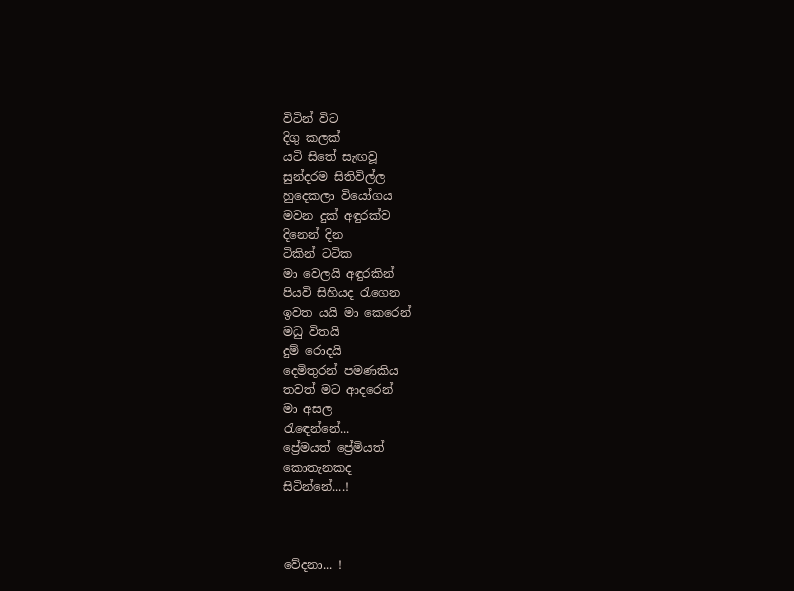විටින් විට
දිගු කලක්
යටි සිතේ සැඟවූ
සුන්දරම සිතිවිල්ල
හුදෙකලා වියෝගය
මවන දුක් අඳුරක්ව
දිනෙන් දින
ටිකින් ටටික
මා වෙලයි අඳුරකින්
පියවි සිහියද රැගෙන
ඉවත යයි මා කෙරෙන්
මධු විතයි
දුම් රොදයි
දෙමිතුරන් පමණකිය
තවත් මට ආදරෙන්
මා අසල
රැඳෙන්නේ...
ප්‍රේමයත් ප්‍රේමියත්
කොතැනකද
සිටින්නේ....!



වේදනා... !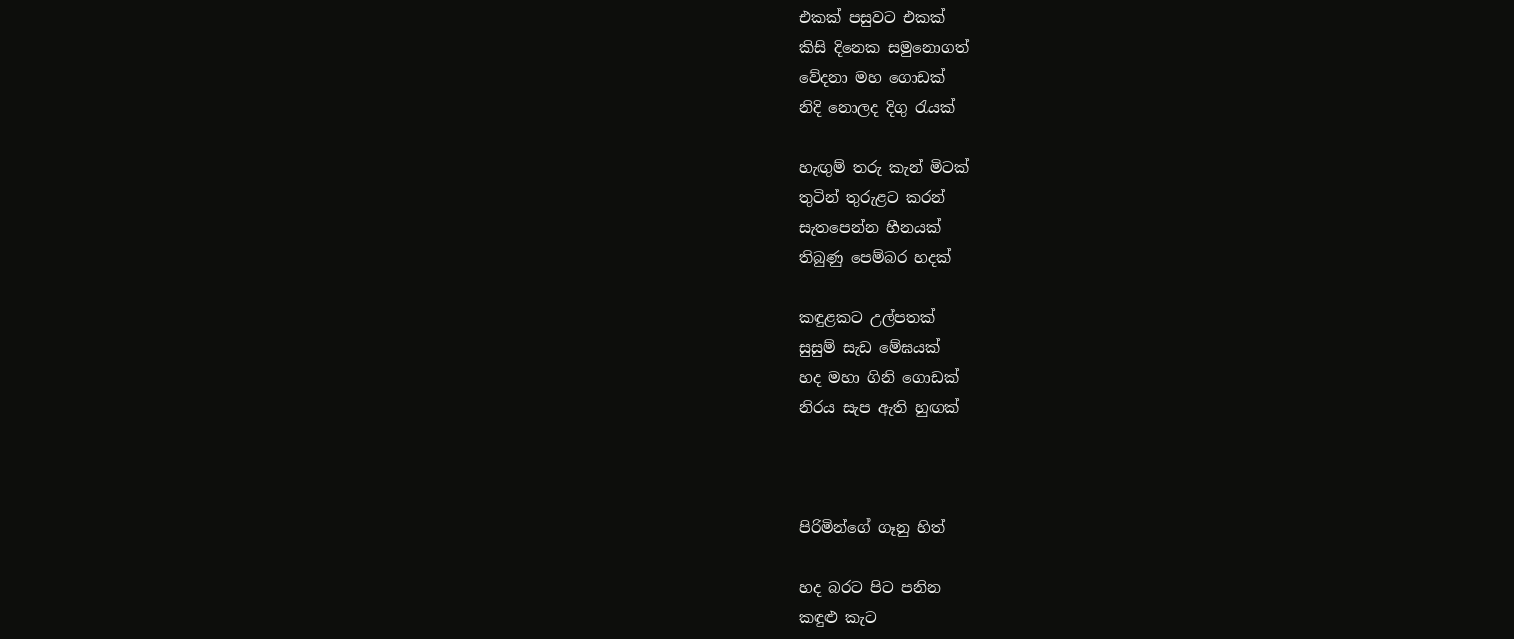එකක් පසුවට එකක්
කිසි දිනෙක සමුනොගත්
වේදනා මහ ගොඩක්
නිදි නොලද දිගු රැයක්

හැඟුම් තරු කැන් මිටක්
තුටින් තුරුළට කරන්
සැතපෙන්න හීනයක්
තිබුණු පෙම්බර හදක්

කඳුළකට උල්පතක්
සුසුම් සැඩ මේඝයක්
හද මහා ගිනි ගොඩක්
නිරය සැප ඇති හුඟක්



පිරිමින්ගේ ගෑනු හිත්

හද බරට පිට පනින
කඳුළු කැට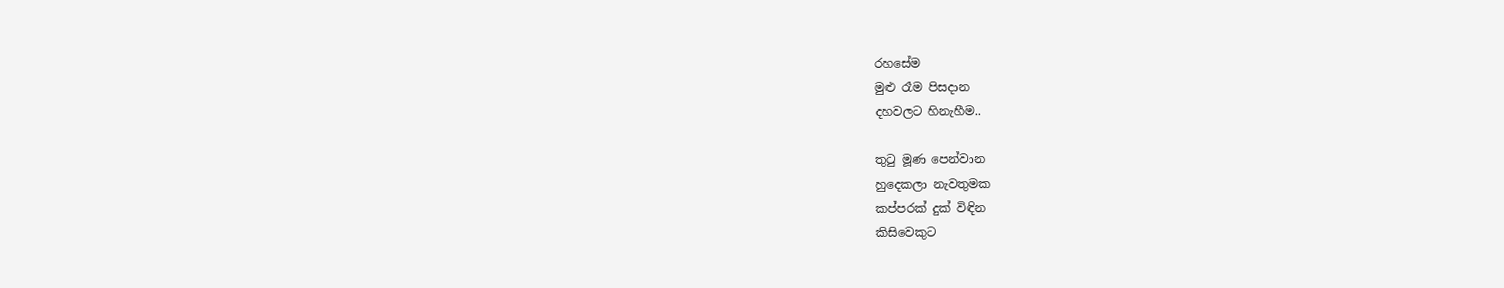රහසේම
මුළු රෑම පිසදාන
දහවලට හිනැහීම..

තුටු මූණ පෙන්වාන
හුදෙකලා නැවතුමක
කප්පරක් දුක් විඳින
කිසිවෙකුට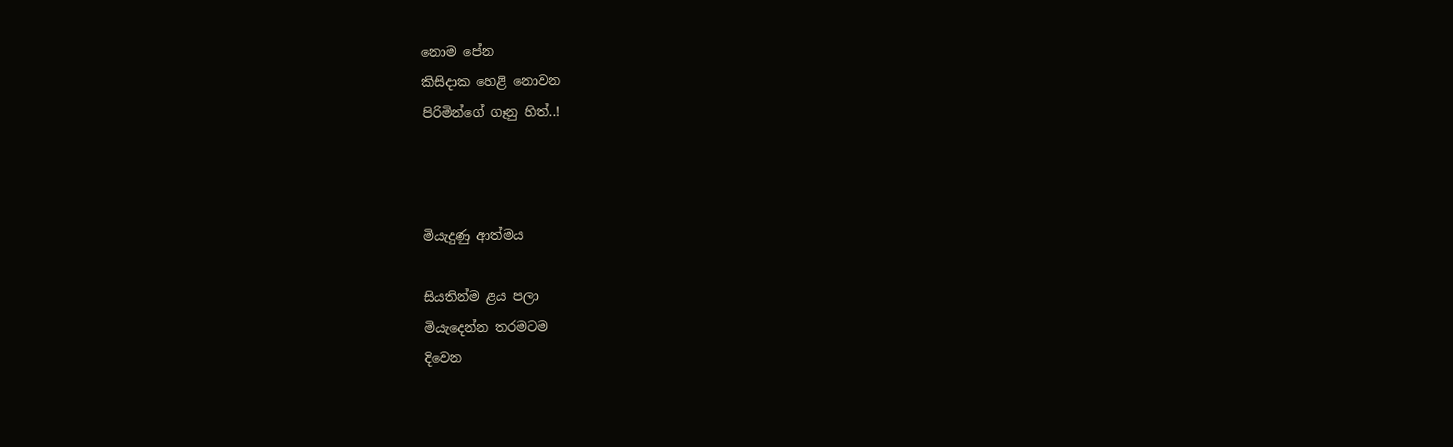නොම පේන
කිසිදාක හෙළි නොවන
පිරිමින්ගේ ගෑනු හිත්..!



මියැදුණු ආත්මය

සියතින්ම ළය පලා
මියැදෙන්න තරමටම
දිවෙන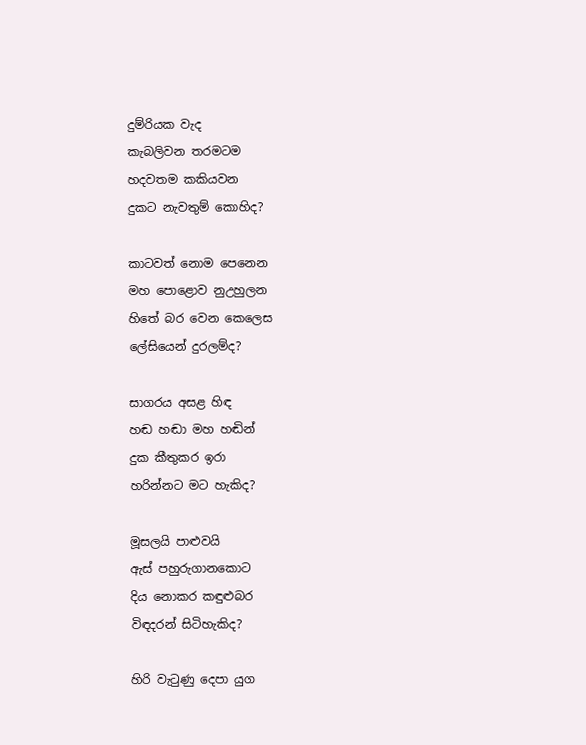දුම්රියක වැද
කැබලිවන තරමටම
හදවතම කකියවන
දුකට නැවතුම් කොහිද?

කාටවත් නොම පෙනෙන
මහ පොළොව නුඋහුලන
හිතේ බර වෙන කෙලෙස
ලේසියෙන් දුරලම්ද?

සාගරය අසළ හිඳ
හඬ හඬා මහ හඬින්
දුක කීතුකර ඉරා
හරින්නට මට හැකිද?

මූසලයි පාළුවයි
ඇස් පහුරුගානකොට
දිය නොකර කඳුළුබර
විඳදරන් සිටිහැකිද?

හිරි වැටුණු දෙපා යුග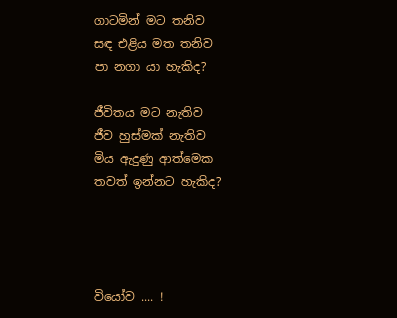ගාටමින් මට තනිව
සඳ එළිය මත තනිව
පා නගා යා හැකිද?

ජීවිතය මට නැතිව
ජීව හුස්මක් නැතිව
මිය ඇදුණු ආත්මෙක
තවත් ඉන්නට හැකිද?




වියෝව .... !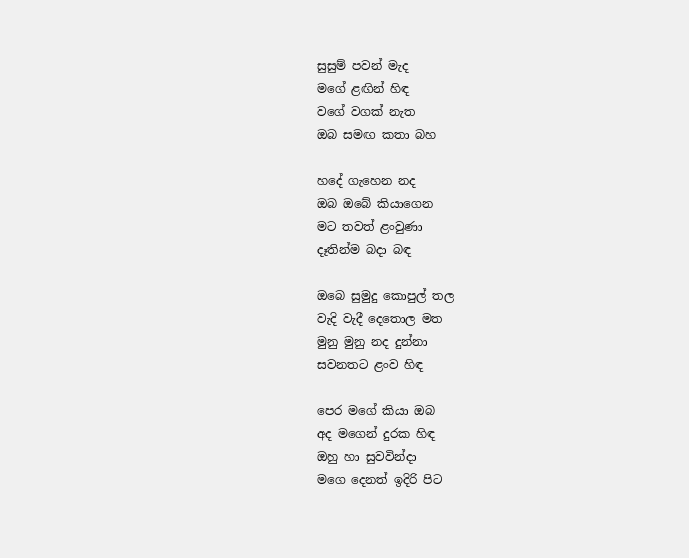සුසුම් පවන් මැද
මගේ ළඟින් හිඳ
වගේ වගක් නැත
ඔබ සමඟ කතා බහ

හදේ ගැහෙන නද
ඔබ ඔබේ කියාගෙන
මට තවත් ළංවුණා
දෑතින්ම බදා බඳ

ඔබෙ සුමුදු කොපුල් තල
වැදි වැදී දෙතොල මත
මුනු මුනු නද දුන්නා
සවනතට ළංව හිඳ

පෙර මගේ කියා ඔබ
අද මගෙන් දුරක හිඳ
ඔහු හා සුවවින්දා
මගෙ දෙනත් ඉදිරි පිට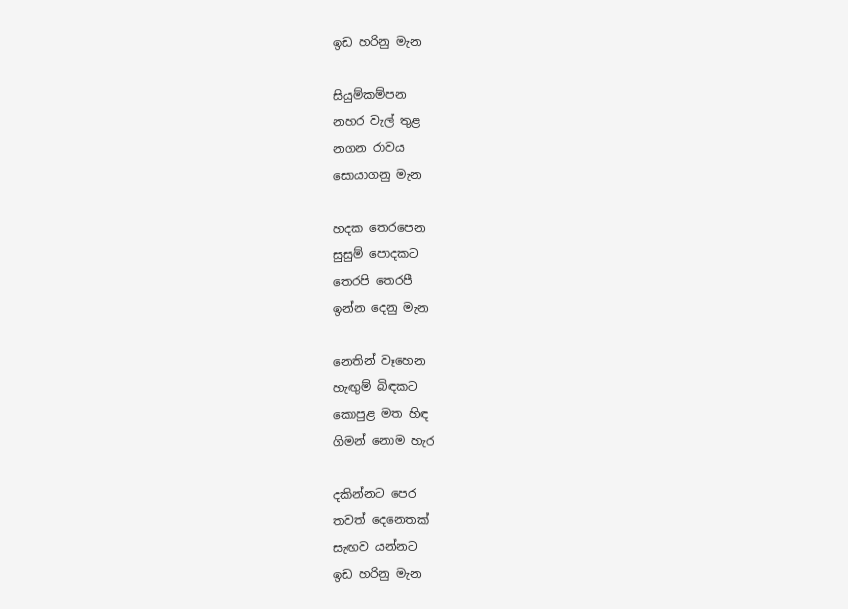ඉඩ හරිනු මැන

සියුම්කම්පන
නහර වැල් තුළ
නගන රාවය
සොයාගනු මැන

හදක තෙරපෙන
සුසුම් පොදකට
තෙරපි තෙරපී
ඉන්න දෙනු මැන

නෙතින් වෑහෙන
හැඟුම් බිඳකට
කොපුළ මත හිඳ
ගිමන් නොම හැර

දකින්නට පෙර
තවත් දෙනෙතක්
සැඟව යන්නට
ඉඩ හරිනු මැන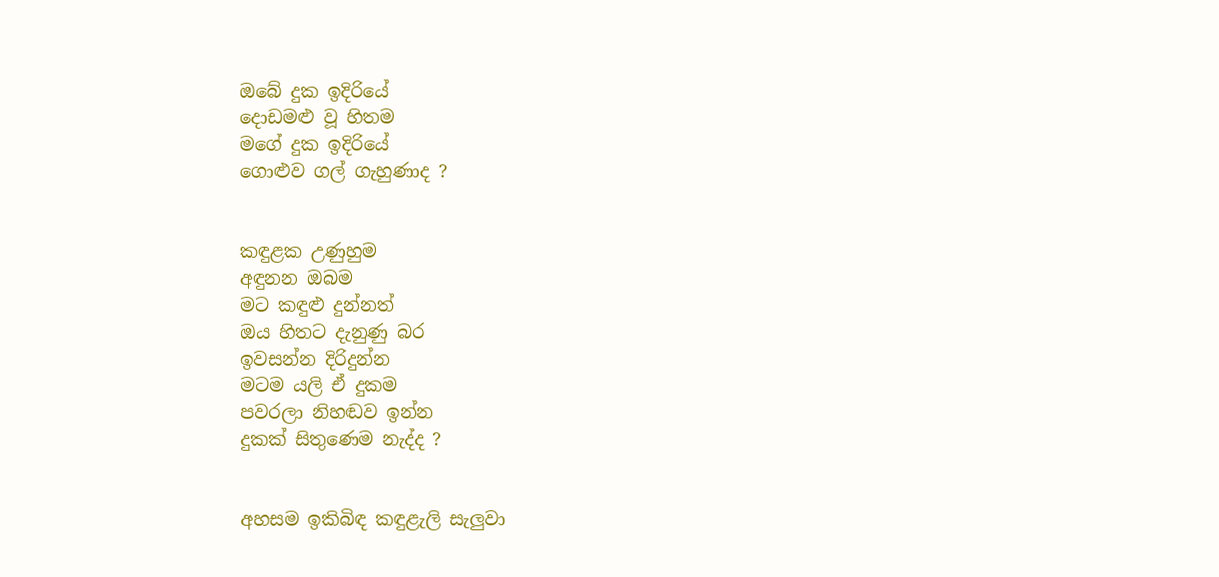ඔබේ දුක ඉදිරියේ
දොඩමළු වූ හිතම
මගේ දුක ඉදිරියේ
ගොළුව ගල් ගැහුණාද ?


කඳුළක උණුහුම
අඳුනන ඔබම
මට කඳුළු දුන්නත්
ඔය හිතට දැනුණු බර
ඉවසන්න දිරිදුන්න
මටම යලි ඒ දුකම
පවරලා නිහඬව ඉන්න
දුකක් සිතුණෙම නැද්ද ?


අහසම ඉකිබිඳ කඳුළැලි සැලුවා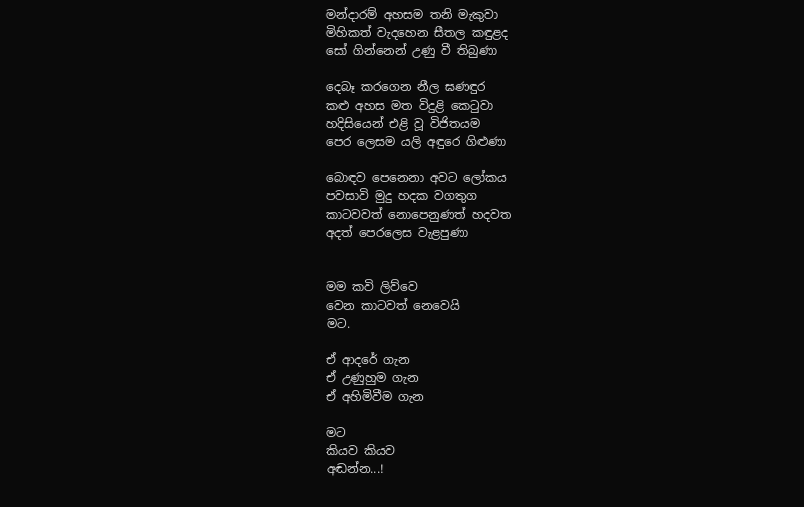මන්දාරම් අහසම තනි මැකුවා
මිහිකත් වැදහෙන සීතල කඳුළද
සෝ ගින්නෙන් උණු වී තිබුණා

දෙබෑ කරගෙන නීල ඝණඳුර
කළු අහස මත විදුළි කෙ‍ටුවා
හදිසියෙන් එළි වූ විජිතයම
පෙර ලෙසම යලි අඳුරෙ ගිළුණා

බොඳව පෙනෙනා අවට ලෝකය
පවසාවි මුදු හදක වගතුග
කාටවවත් නොපෙනුණත් හදවත
අදත් පෙරලෙස වැළපුණා


මම කවි ලිව්වෙ
වෙන කාටවත් නෙවෙයි
මට.

ඒ ආදරේ ගැන
ඒ උණුහුම ගැන
ඒ අහිමිවීම ගැන

මට
කියව කියව
අඬන්න...!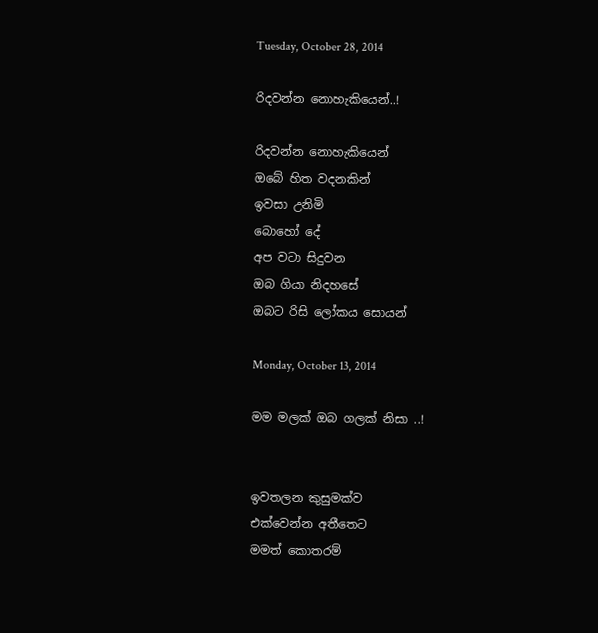Tuesday, October 28, 2014

රිදවන්න නොහැකියෙන්..!

රිදවන්න නොහැකියෙන්
ඔබේ හිත වදනකින්
ඉවසා උනිමි
බොහෝ දේ
අප වටා සිදුවන
ඔබ ගියා නිදහසේ
ඔබට රිසි ලෝකය සොයන්

Monday, October 13, 2014

මම මලක් ඔබ ගලක් නිසා ..!


ඉවතලන කුසුමක්ව
එක්වෙන්න අතීතෙට
මමත් කොතරම්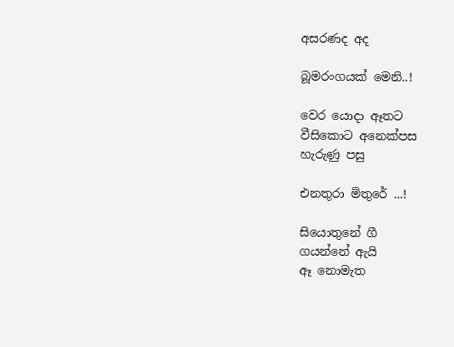අසරණද අද

බූමරංගයක් මෙනි..!

වෙර යොදා ඈතට
වීසිකොට අනෙක්පස
හැරුණු පසු

එනතුරා මිතුරේ ...!

සියොතුනේ ගී
ගයන්නේ ඇයි
ඈ නොමැත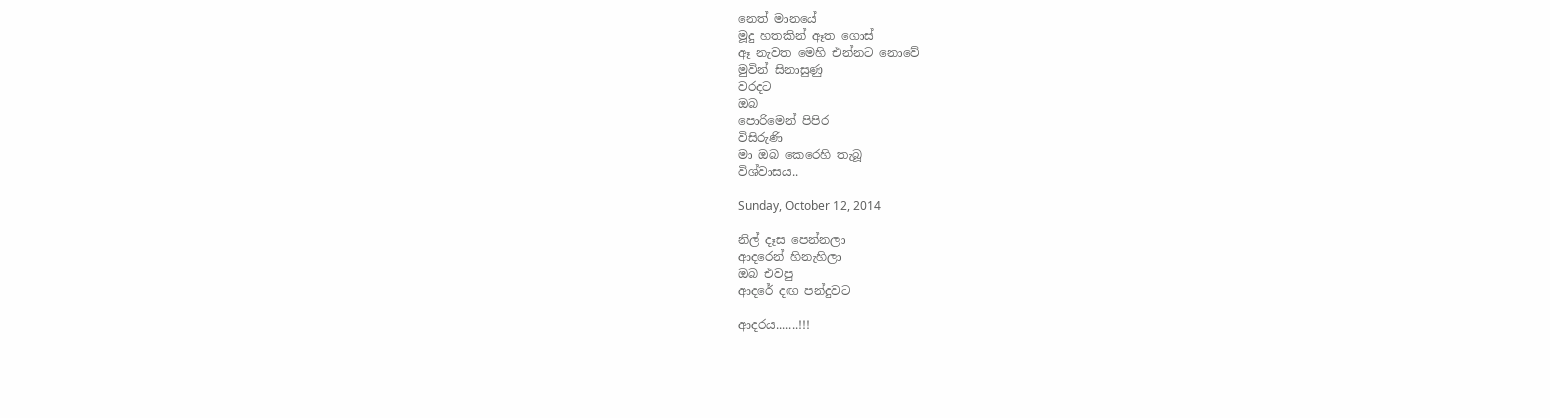නෙත් මානයේ
මූදු හතකින් ඈත ගොස්
ඈ නැවත මෙහි එන්නට නොවේ
මුවින් සිනාසුණු
වරදට
ඔබ
පොරිමෙන් පිපිර
විසිරුණි
මා ඔබ කෙරෙහි තැබූ
විශ්වාසය..

Sunday, October 12, 2014

නිල් දෑස පෙන්නලා
ආදරෙන් හිනැහිලා
ඔබ එවපු
ආදරේ දඟ පන්දුවට

ආදරය.......!!!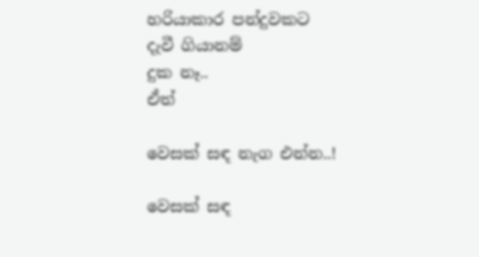හරියාකාර පන්දුවකට
දැවී ගියානම්
දුක නෑ..
ඒත්

වෙසක් සඳ නැග එන්න..!

වෙසක් සඳ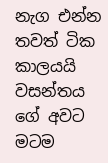නැග එන්න
තවත් ටික කාලයයි
වසන්තය ගේ අවට
මටම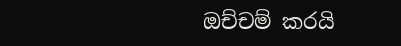ඔච්චම් කරයි